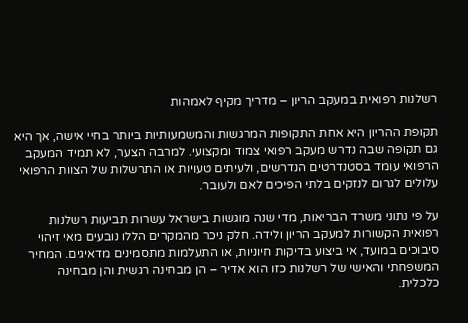רשלנות רפואית במעקב הריון – מדריך מקיף לאמהות

תקופת ההריון היא אחת התקופות המרגשות והמשמעותיות ביותר בחיי אישה, אך היא גם תקופה שבה נדרש מעקב רפואי צמוד ומקצועי. למרבה הצער, לא תמיד המעקב הרפואי עומד בסטנדרטים הנדרשים, ולעיתים טעויות או התרשלות של הצוות הרפואי עלולים לגרום לנזקים בלתי הפיכים לאם ולעובר.

על פי נתוני משרד הבריאות, מדי שנה מוגשות בישראל עשרות תביעות רשלנות רפואית הקשורות למעקב הריון ולידה. חלק ניכר מהמקרים הללו נובעים מאי זיהוי סיבוכים במועד, אי ביצוע בדיקות חיוניות, או התעלמות מתסמינים מדאיגים. המחיר המשפחתי והאישי של רשלנות כזו הוא אדיר – הן מבחינה רגשית והן מבחינה כלכלית.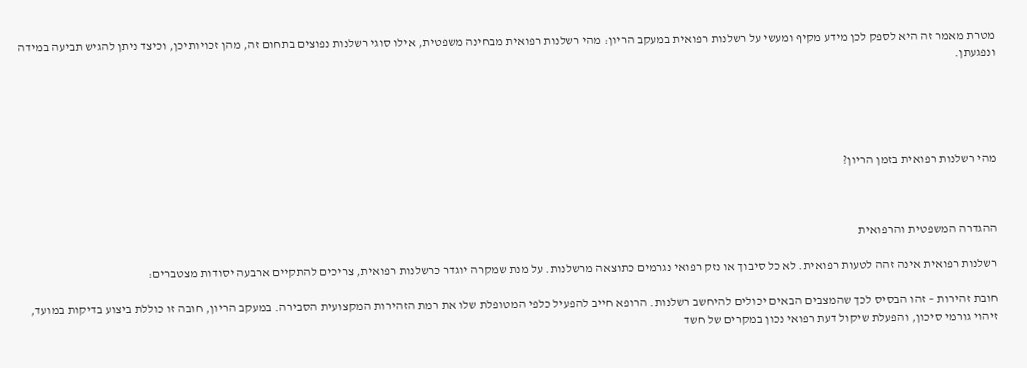מטרת מאמר זה היא לספק לכן מידע מקיף ומעשי על רשלנות רפואית במעקב הריון: מהי רשלנות רפואית מבחינה משפטית, אילו סוגי רשלנות נפוצים בתחום זה, מהן זכויותיכן, וכיצד ניתן להגיש תביעה במידה ונפגעתן.





מהי רשלנות רפואית בזמן הריון?



ההגדרה המשפטית והרפואית

רשלנות רפואית אינה זהה לטעות רפואית. לא כל סיבוך או נזק רפואי נגרמים כתוצאה מרשלנות. על מנת שמקרה יוגדר כרשלנות רפואית, צריכים להתקיים ארבעה יסודות מצטברים:

חובת זהירות – זהו הבסיס לכך שהמצבים הבאים יכולים להיחשב רשלנות. הרופא חייב להפעיל כלפי המטופלת שלו את רמת הזהירות המקצועית הסבירה. במעקב הריון, חובה זו כוללת ביצוע בדיקות במועד, זיהוי גורמי סיכון, והפעלת שיקול דעת רפואי נכון במקרים של חשד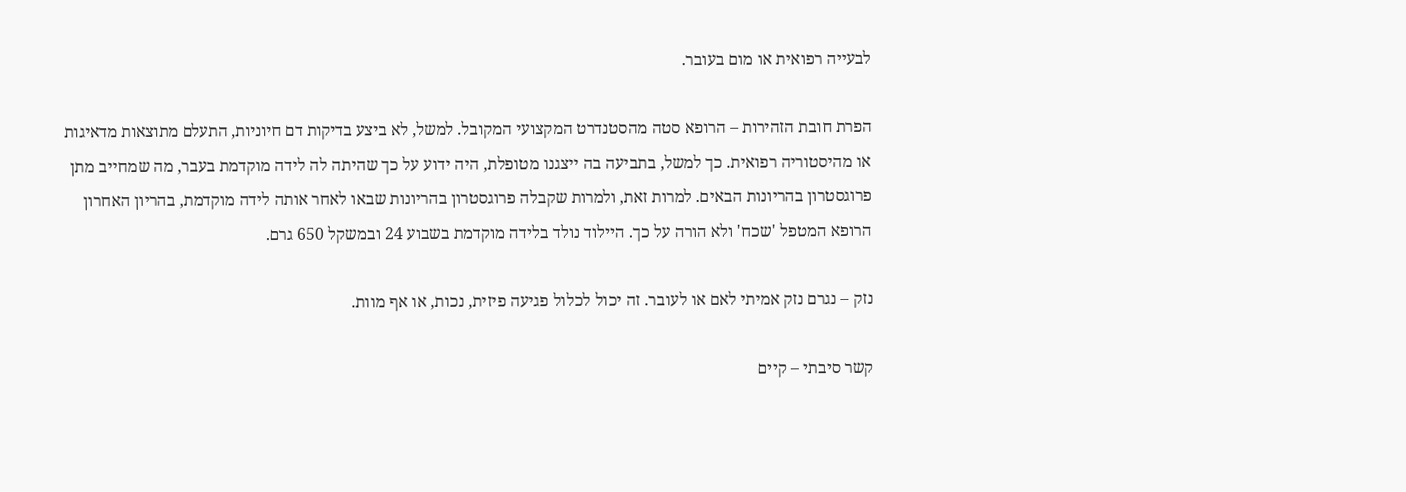לבעייה רפואית או מום בעובר.

הפרת חובת הזהירות – הרופא סטה מהסטנדרט המקצועי המקובל. למשל, לא ביצע בדיקות דם חיוניות, התעלם מתוצאות מדאיגות או מהיסטוריה רפואית. כך למשל, בתביעה בה ייצגנו מטופלת, היה ידוע על כך שהיתה לה לידה מוקדמת בעבר, מה שמחייב מתן פרוגסטרון בהריונות הבאים. למרות זאת, ולמרות שקבלה פרוגסטרון בהריונות שבאו לאחר אותה לידה מוקדמת, בהריון האחרון הרופא המטפל 'שכח' ולא הורה על כך. היילוד נולד בלידה מוקדמת בשבוע 24 ובמשקל 650 גרם.

נזק – נגרם נזק אמיתי לאם או לעובר. זה יכול לכלול פגיעה פיזית, נכות, או אף מוות.

קשר סיבתי – קיים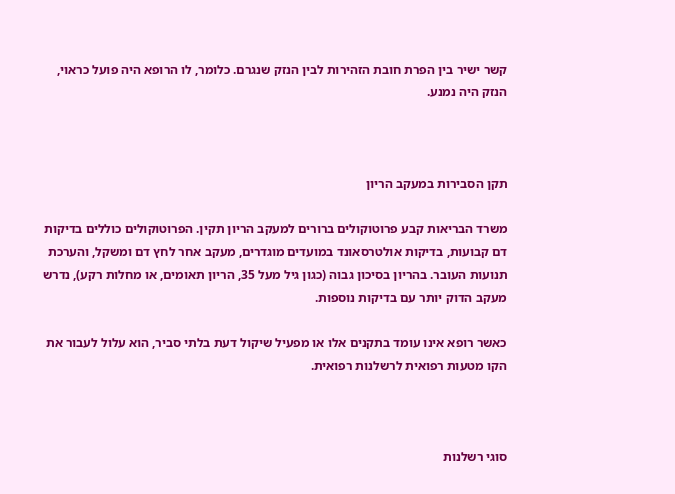קשר ישיר בין הפרת חובת הזהירות לבין הנזק שנגרם. כלומר, לו הרופא היה פועל כראוי, הנזק היה נמנע.



תקן הסבירות במעקב הריון

משרד הבריאות קבע פרוטוקולים ברורים למעקב הריון תקין. הפרוטוקולים כוללים בדיקות דם קבועות, בדיקות אולטרסאונד במועדים מוגדרים, מעקב אחר לחץ דם ומשקל, והערכת תנועות העובר. בהריון בסיכון גבוה (כגון גיל מעל 35, הריון תאומים, או מחלות רקע), נדרש מעקב הדוק יותר עם בדיקות נוספות.

כאשר רופא אינו עומד בתקנים אלו או מפעיל שיקול דעת בלתי סביר, הוא עלול לעבור את הקו מטעות רפואית לרשלנות רפואית.



סוגי רשלנות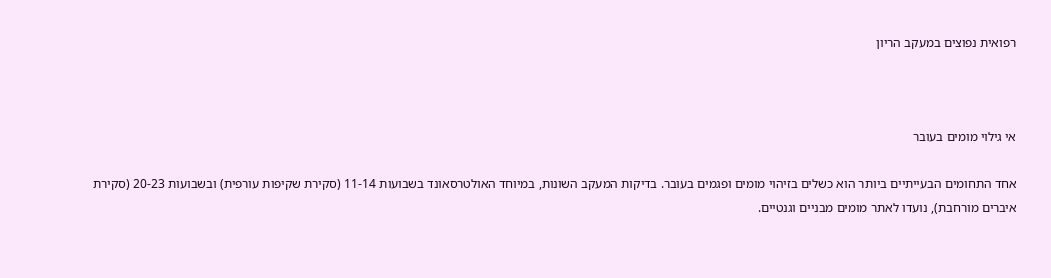רפואית נפוצים במעקב הריון



אי גילוי מומים בעובר

אחד התחומים הבעייתיים ביותר הוא כשלים בזיהוי מומים ופגמים בעובר. בדיקות המעקב השונות, במיוחד האולטרסאונד בשבועות 11-14 (סקירת שקיפות עורפית) ובשבועות 20-23 (סקירת איברים מורחבת), נועדו לאתר מומים מבניים וגנטיים.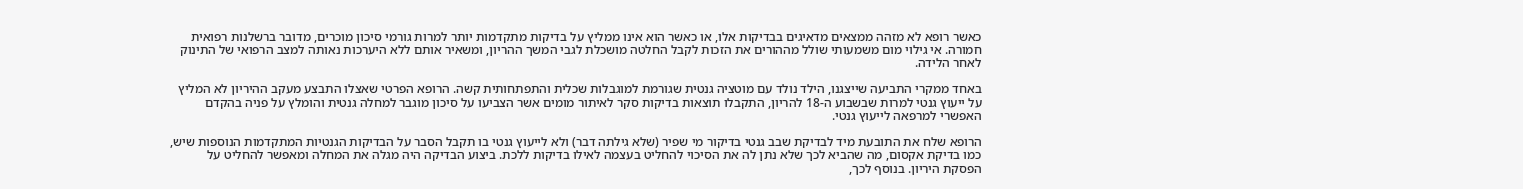כאשר רופא לא מזהה ממצאים מדאיגים בבדיקות אלו, או כאשר הוא אינו ממליץ על בדיקות מתקדמות יותר למרות גורמי סיכון מוכרים, מדובר ברשלנות רפואית חמורה. אי גילוי מום משמעותי שולל מההורים את הזכות לקבל החלטה מושכלת לגבי המשך ההריון, ומשאיר אותם ללא היערכות נאותה למצב הרפואי של התינוק לאחר הלידה.

באחד ממקרי התביעה שייצגנו, הילד נולד עם מוטציה גנטית שגורמת למוגבלות שכלית והתפתחותית קשה. הרופא הפרטי שאצלו התבצע מעקב ההיריון לא המליץ על ייעוץ גנטי למרות שבשבוע ה-18 להריון, התקבלו תוצאות בדיקות סקר לאיתור מומים אשר הצביעו על סיכון מוגבר למחלה גנטית והומלץ על פניה בהקדם האפשרי למרפאה לייעוץ גנטי.

הרופא שלח את התובעת מיד לבדיקת שבב גנטי בדיקור מי שפיר (שלא גילתה דבר) ולא לייעוץ גנטי בו תקבל הסבר על הבדיקות הגנטיות המתקדמות הנוספות שיש, כמו בדיקת אקסום, מה שהביא לכך שלא נתן לה את הסיכוי להחליט בעצמה לאילו בדיקות ללכת. ביצוע הבדיקה היה מגלה את המחלה ומאפשר להחליט על הפסקת היריון. בנוסף לכך,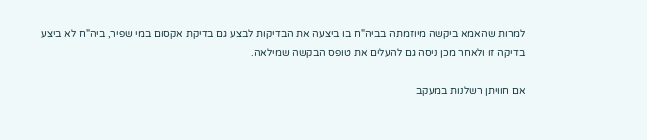למרות שהאמא ביקשה מיוזמתה בביה"ח בו ביצעה את הבדיקות לבצע גם בדיקת אקסום במי שפיר, ביה"ח לא ביצע בדיקה זו ולאחר מכן ניסה גם להעלים את טופס הבקשה שמילאה.

אם חוויתן רשלנות במעקב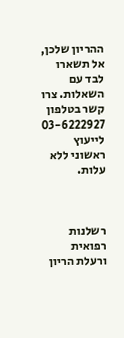ההריון שלכן, אל תשארו לבד עם השאלות. צרו קשר בטלפון 03-6222927 לייעוץ ראשוני ללא עלות.



רשלנות רפואית ורעלת הריון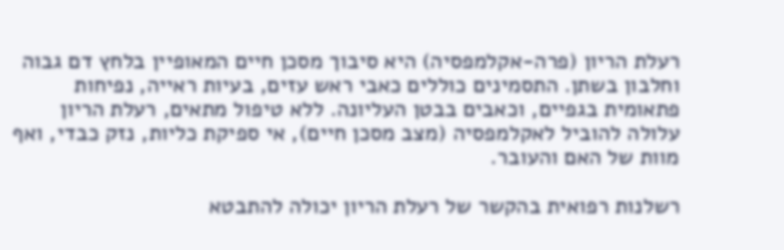רעלת הריון (פרה-אקלמפסיה) היא סיבוך מסכן חיים המאופיין בלחץ דם גבוה וחלבון בשתן. התסמינים כוללים כאבי ראש עזים, בעיות ראייה, נפיחות פתאומית בגפיים, וכאבים בבטן העליונה. ללא טיפול מתאים, רעלת הריון עלולה להוביל לאקלמפסיה (מצב מסכן חיים), אי ספיקת כליות, נזק כבדי, ואף מוות של האם והעובר.

רשלנות רפואית בהקשר של רעלת הריון יכולה להתבטא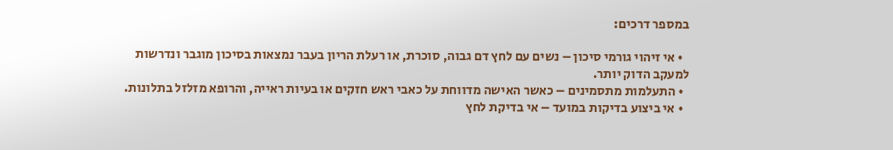במספר דרכים:

  • אי זיהוי גורמי סיכון – נשים עם לחץ דם גבוה, סוכרת, או רעלת הריון בעבר נמצאות בסיכון מוגבר ונדרשות למעקב הדוק יותר.
  • התעלמות מתסמינים – כאשר האישה מדווחת על כאבי ראש חזקים או בעיות ראייה, והרופא מזלזל בתלונות.
  • אי ביצוע בדיקות במועד – אי בדיקת לחץ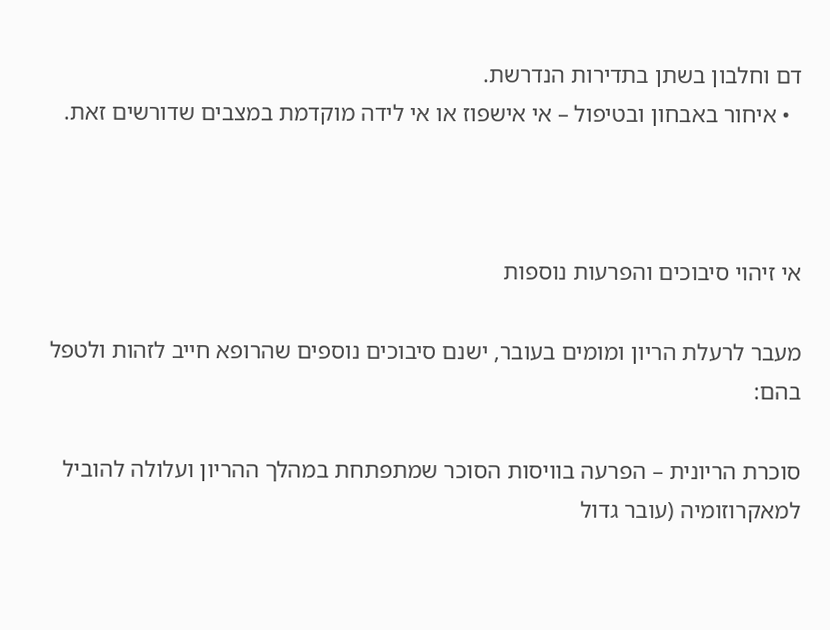דם וחלבון בשתן בתדירות הנדרשת.
  • איחור באבחון ובטיפול – אי אישפוז או אי לידה מוקדמת במצבים שדורשים זאת.



אי זיהוי סיבוכים והפרעות נוספות

מעבר לרעלת הריון ומומים בעובר, ישנם סיבוכים נוספים שהרופא חייב לזהות ולטפל בהם:

סוכרת הריונית – הפרעה בוויסות הסוכר שמתפתחת במהלך ההריון ועלולה להוביל למאקרוזומיה (עובר גדול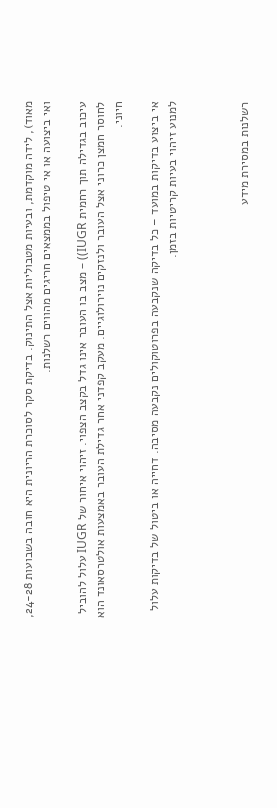מאוד), לידה מוקדמת, ובעיות מטבוליות אצל התינוק. בדיקת סקר לסוכרת הריונית היא חובה בשבועות 24-28, ואי ביצועה או אי טיפול בממצאים חריגים מהווים רשלנות.

עיכוב בגדילה תוך רחמית IUGR)) – מצב בו העובר אינו גדל בקצב הצפוי. זיהוי איחור של IUGR עלול להוביל לחוסר חמצן כרוני אצל העובר ולנזקים נוירולוגיים. מעקב קפדני אחר גדילת העובר באמצעות אולטרסאונד הוא חיוני.

אי ביצוע בדיקות במועד – כל בדיקה שנקבעה בפרוטוקולים נקבעה מסיבה. דחייה או ביטול של בדיקות עלול למנוע זיהוי בעיות קריטיות בזמן.



רשלנות במסירת מידע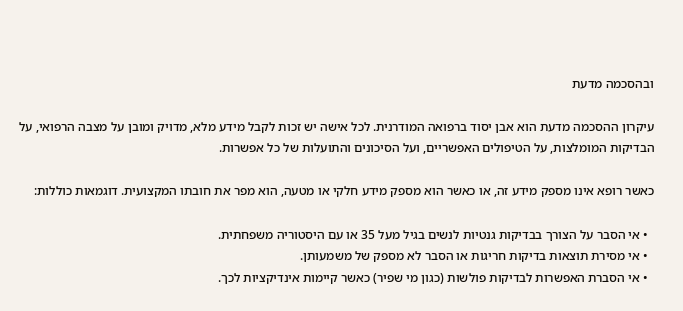ובהסכמה מדעת

עיקרון ההסכמה מדעת הוא אבן יסוד ברפואה המודרנית. לכל אישה יש זכות לקבל מידע מלא, מדויק ומובן על מצבה הרפואי, על הבדיקות המומלצות, על הטיפולים האפשריים, ועל הסיכונים והתועלות של כל אפשרות.

כאשר רופא אינו מספק מידע זה, או כאשר הוא מספק מידע חלקי או מטעה, הוא מפר את חובתו המקצועית. דוגמאות כוללות:

  • אי הסבר על הצורך בבדיקות גנטיות לנשים בגיל מעל 35 או עם היסטוריה משפחתית.
  • אי מסירת תוצאות בדיקות חריגות או הסבר לא מספק של משמעותן.
  • אי הסברת האפשרות לבדיקות פולשות (כגון מי שפיר) כאשר קיימות אינדיקציות לכך.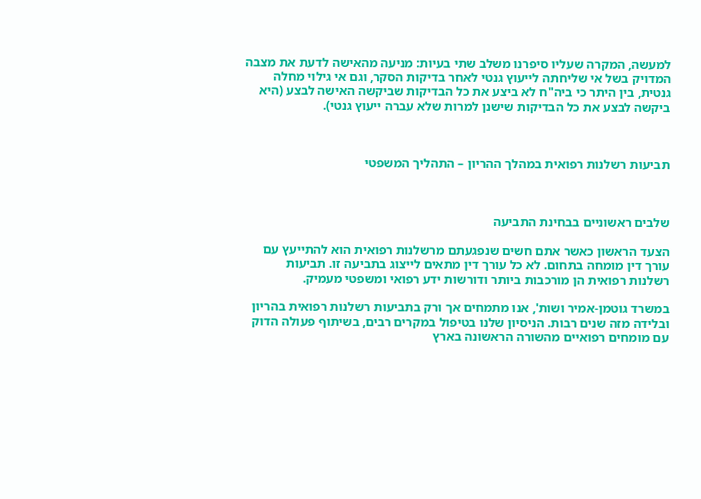למעשה, המקרה שעליו סיפרנו משלב שתי בעיות: מניעה מהאישה לדעת את מצבה המדויק בשל אי שליחתה לייעוץ גנטי לאחר בדיקות הסקר, וגם אי גילוי מחלה גנטית, בין היתר כי ביה"ח לא ביצע את כל הבדיקות שביקשה האישה לבצע (היא ביקשה לבצע את כל הבדיקות שישנן למרות שלא עברה ייעוץ גנטי).



תביעות רשלנות רפואית במהלך ההריון – התהליך המשפטי



שלבים ראשוניים בבחינת התביעה

הצעד הראשון כאשר אתם חשים שנפגעתם מרשלנות רפואית הוא להתייעץ עם עורך דין מומחה בתחום. לא כל עורך דין מתאים לייצוג בתביעה זו. תביעות רשלנות רפואית הן מורכבות ביותר ודורשות ידע רפואי ומשפטי מעמיק.

במשרד גוטמן-אמיר ושות', אנו מתמחים אך ורק בתביעות רשלנות רפואית בהריון ובלידה מזה שנים רבות. הניסיון שלנו בטיפול במקרים רבים, בשיתוף פעולה הדוק עם מומחים רפואיים מהשורה הראשונה בארץ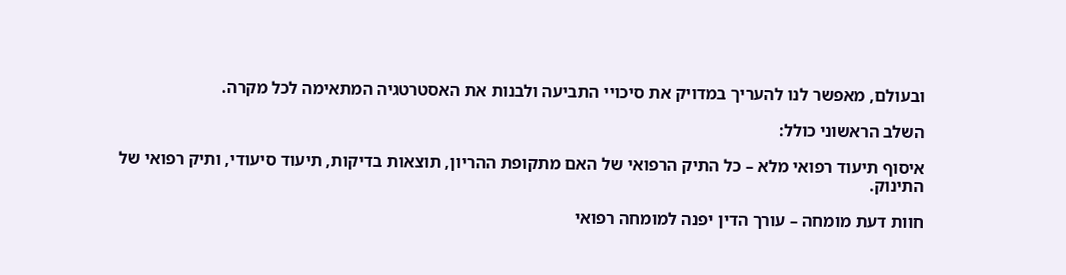ובעולם, מאפשר לנו להעריך במדויק את סיכויי התביעה ולבנות את האסטרטגיה המתאימה לכל מקרה.

השלב הראשוני כולל:

איסוף תיעוד רפואי מלא – כל התיק הרפואי של האם מתקופת ההריון, תוצאות בדיקות, תיעוד סיעודי, ותיק רפואי של התינוק.

חוות דעת מומחה – עורך הדין יפנה למומחה רפואי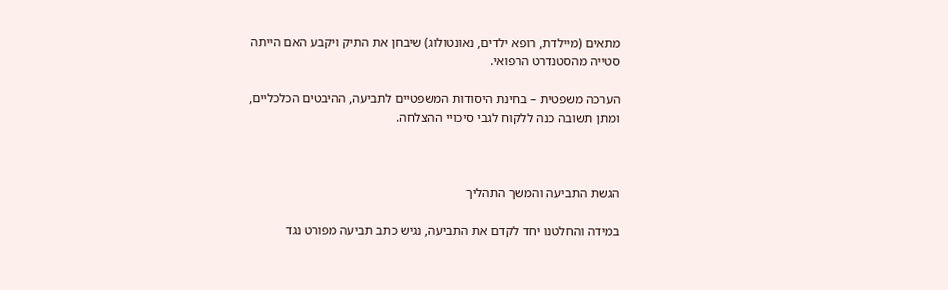מתאים (מיילדת, רופא ילדים, נאונטולוג) שיבחן את התיק ויקבע האם הייתה סטייה מהסטנדרט הרפואי.

הערכה משפטית – בחינת היסודות המשפטיים לתביעה, ההיבטים הכלכליים, ומתן תשובה כנה ללקוח לגבי סיכויי ההצלחה.



הגשת התביעה והמשך התהליך

במידה והחלטנו יחד לקדם את התביעה, נגיש כתב תביעה מפורט נגד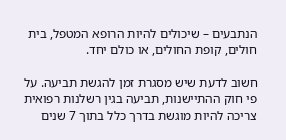הנתבעים – שיכולים להיות הרופא המטפל, בית חולים, קופת החולים, או כולם יחד.

חשוב לדעת שיש מסגרת זמן להגשת תביעה. על פי חוק ההתיישנות, תביעה בגין רשלנות רפואית צריכה להיות מוגשת בדרך כלל בתוך 7 שנים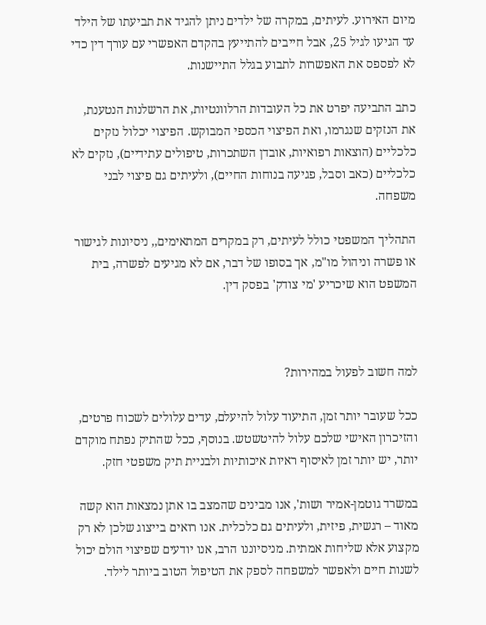מיום האירוע. לעיתים, במקרה של ילדים ניתן להגיד את תביעתו של הילד עד הגיעו לגיל 25, אבל חייבים להתייעץ בהקדם האפשרי עם עורך דין כדי לא לפספס את האפשרות לתבוע בגלל התיישנות.

כתב התביעה יפרט את כל העובדות הרלוונטיות, את הרשלנות הנטענת, את הנזקים שנגרמו, ואת הפיצוי הכספי המבוקש. הפיצוי יכלול נזקים כלכליים (הוצאות רפואיות, אובדן השתכרות, טיפולים עתידיים), נזקים לא כלכליים (כאב וסבל, פגיעה בנוחות החיים), ולעיתים גם פיצוי לבני משפחה.

התהליך המשפטי כולל לעיתים, רק במקרים המתאימים,, ניסיונות לגישור או פשרה וניהול מו"מ, אך בסופו של דבר, אם לא מגיעים לפשרה, בית המשפט הוא שיכריע 'מי צודק' בפסק דין.



למה חשוב לפעול במהירות?

ככל שעובר יותר זמן, התיעוד עלול להיעלם, עדים עלולים לשכוח פרטים, והזיכרון האישי שלכם עלול להיטשטש. בנוסף, ככל שהתיק נפתח מוקדם יותר, יש יותר זמן לאיסוף ראיות איכותיות ולבניית תיק משפטי חזק.

במשרד גוטמן-אמיר ושות', אנו מבינים שהמצב בו אתן נמצאות הוא קשה מאוד – רגשית, פיזית, ולעיתים גם כלכלית. אנו רואים בייצוג שלכן לא רק מקצוע אלא שליחות אמתית. מניסיוננו הרב, אנו יודעים שפיצוי הולם יכול לשנות חיים ולאפשר למשפחה לספק את הטיפול הטוב ביותר לילד.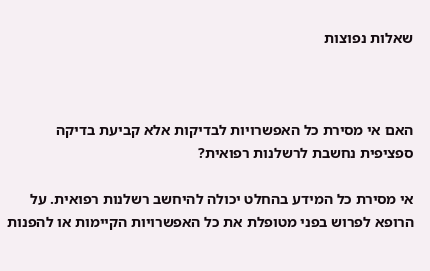שאלות נפוצות



האם אי מסירת כל האפשרויות לבדיקות אלא קביעת בדיקה ספציפית נחשבת לרשלנות רפואית?

אי מסירת כל המידע בהחלט יכולה להיחשב רשלנות רפואית. על הרופא לפרוש בפני מטופלת את כל האפשרויות הקיימות או להפנות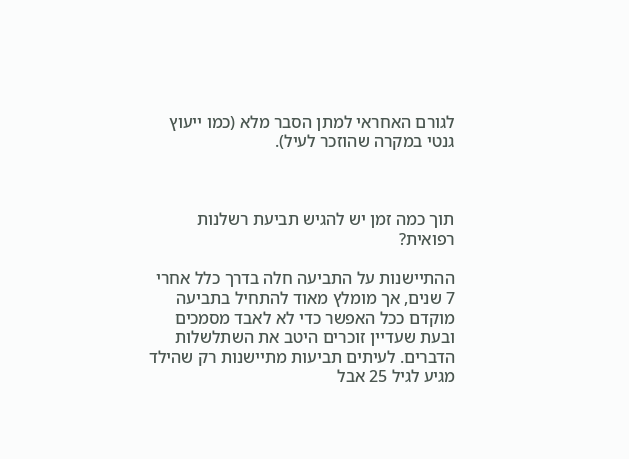לגורם האחראי למתן הסבר מלא (כמו ייעוץ גנטי במקרה שהוזכר לעיל).



תוך כמה זמן יש להגיש תביעת רשלנות רפואית?

ההתיישנות על התביעה חלה בדרך כלל אחרי 7 שנים, אך מומלץ מאוד להתחיל בתביעה מוקדם ככל האפשר כדי לא לאבד מסמכים ובעת שעדיין זוכרים היטב את השתלשלות הדברים. לעיתים תביעות מתיישנות רק שהילד מגיע לגיל 25 אבל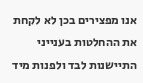אנו מפצירים בכן לא לקחת את ההחלטות בענייני התיישנות לבד ולפנות מיד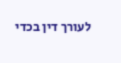לעורך דין בכדי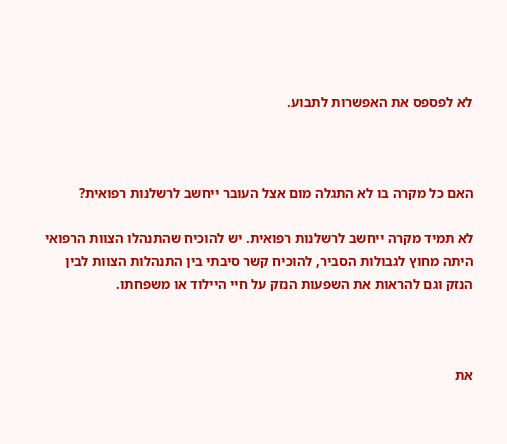לא לפספס את האפשרות לתבוע.



האם כל מקרה בו לא התגלה מום אצל העובר ייחשב לרשלנות רפואית?

לא תמיד מקרה ייחשב לרשלנות רפואית. יש להוכיח שהתנהלו הצוות הרפואי היתה מחוץ לגבולות הסביר, להוכיח קשר סיבתי בין התנהלות הצוות לבין הנזק וגם להראות את השפעות הנזק על חיי היילוד או משפחתו.



את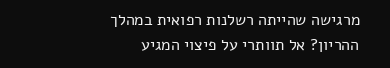מרגישה שהייתה רשלנות רפואית במהלך ההריון? אל תוותרי על פיצוי המגיע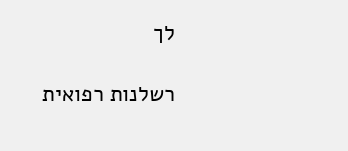לך

רשלנות רפואית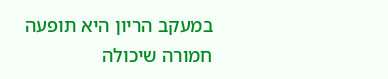במעקב הריון היא תופעה חמורה שיכולה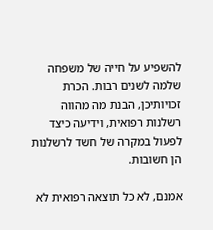להשפיע על חייה של משפחה שלמה לשנים רבות. הכרת זכויותיכן, הבנת מה מהווה רשלנות רפואית, וידיעה כיצד לפעול במקרה של חשד לרשלנות הן חשובות.

אמנם, לא כל תוצאה רפואית לא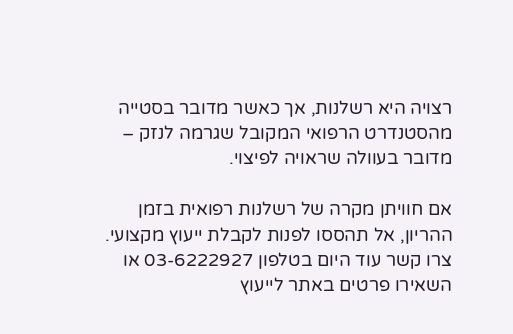רצויה היא רשלנות, אך כאשר מדובר בסטייה מהסטנדרט הרפואי המקובל שגרמה לנזק – מדובר בעוולה שראויה לפיצוי.

אם חוויתן מקרה של רשלנות רפואית בזמן ההריון, אל תהססו לפנות לקבלת ייעוץ מקצועי. צרו קשר עוד היום בטלפון 03-6222927 או השאירו פרטים באתר לייעוץ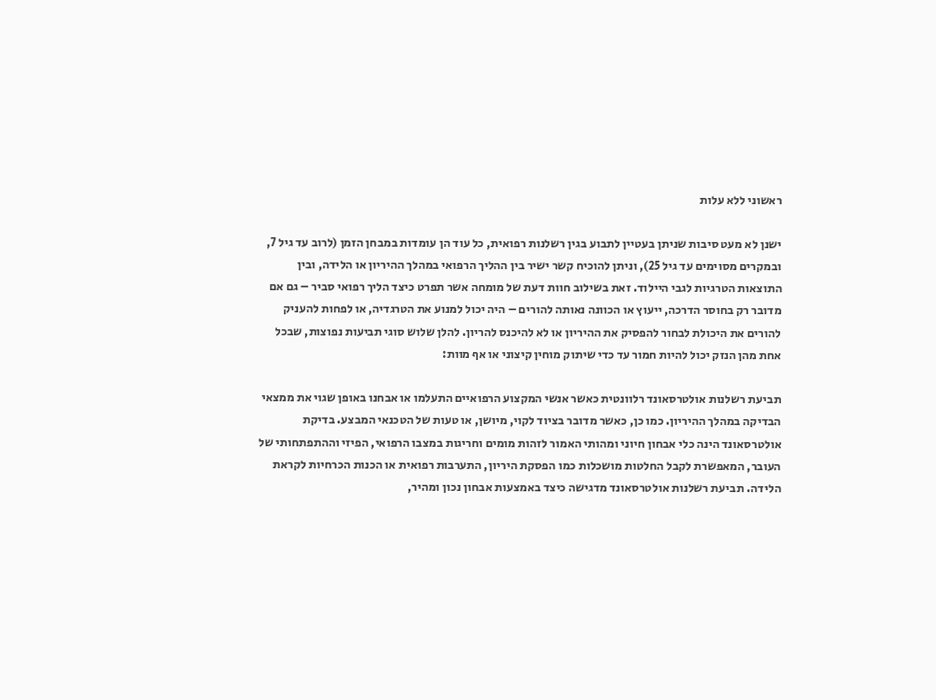ראשוני ללא עלות

ישנן לא מעט סיבות שניתן בעטיין לתבוע בגין רשלנות רפואית, כל עוד הן עומדות במבחן הזמן (לרוב עד גיל 7, ובמקרים מסוימים עד גיל 25), וניתן להוכיח קשר ישיר בין ההליך הרפואי במהלך ההיריון או הלידה, ובין התוצאות הטרגיות לגבי היילוד. זאת בשילוב חוות דעת של מומחה אשר תפרט כיצד הליך רפואי סביר – גם אם מדובר רק בחוסר הדרכה, ייעוץ או הכוונה נאותה להורים – היה יכול למנוע את הטרגדיה, או לפחות להעניק להורים את היכולת לבחור להפסיק את ההיריון או לא להיכנס להריון. להלן שלוש סוגי תביעות נפוצות, שבכל אחת מהן הנזק יכול להיות חמור עד כדי שיתוק מוחין קיצוני או אף מוות:

תביעת רשלנות אולטרסאונד רלוונטית כאשר אנשי המקצוע הרפואיים התעלמו או אבחנו באופן שגוי את ממצאי הבדיקה במהלך ההיריון. כמו כן, כאשר מדובר בציוד לקוי, מיושן, או טעות של הטכנאי המבצע. בדיקת אולטרסאונד הינה כלי אבחון חיוני ומהותי האמור לזהות מומים וחריגות במצבו הרפואי, הפיזי וההתפתחותי של העובר, המאפשרת לקבל החלטות מושכלות כמו הפסקת היריון, התערבות רפואית או הכנות הכרחיות לקראת הלידה. תביעת רשלנות אולטרסאונד מדגישה כיצד באמצעות אבחון נכון ומהיר,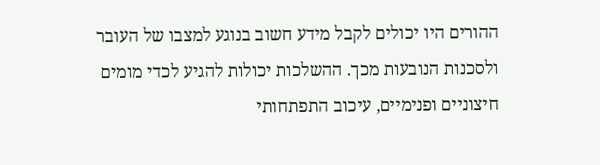ההורים היו יכולים לקבל מידע חשוב בנוגע למצבו של העובר ולסכנות הנובעות מכך. ההשלכות יכולות להגיע לכדי מומים חיצוניים ופנימיים, עיכוב התפתחותי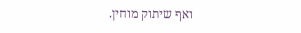ואף שיתוק מוחין.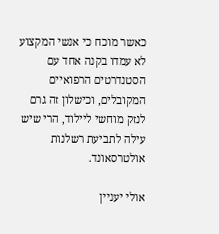כאשר מוכח כי אנשי המקצוע לא עמדו בקנה אחד עם הסטנדרטים הרפואיים המקובלים, וכישלון זה גרם לנזק מוחשי ליילוד, הרי שיש עילה לתביעת רשלנות אולטרסאונד.

אולי יעניין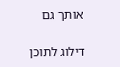אותך גם

דילוג לתוכן